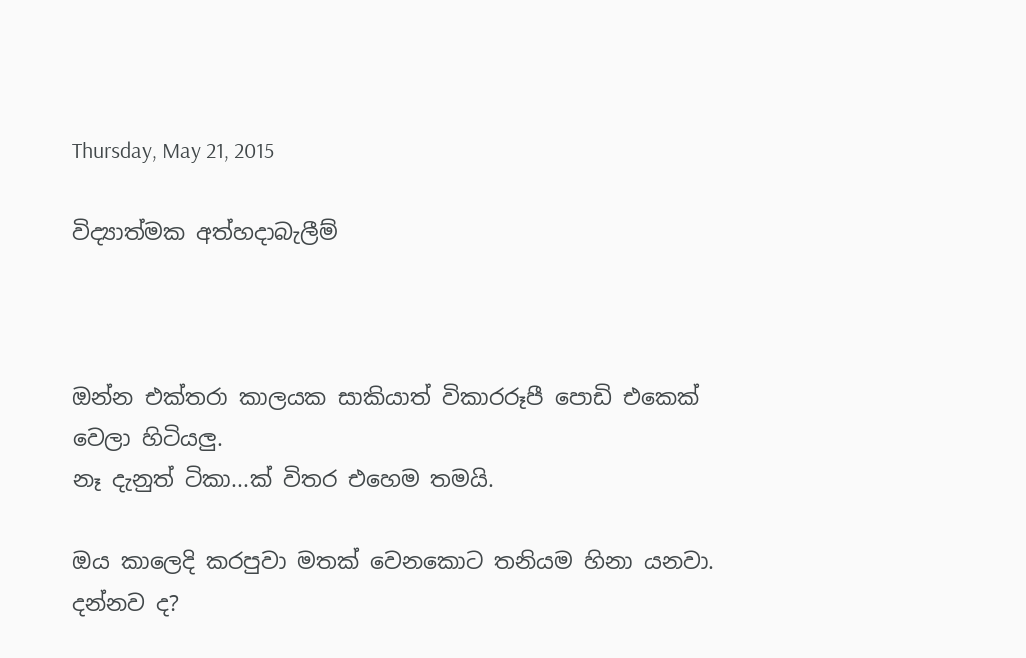Thursday, May 21, 2015

විද්‍යාත්මක අත්හදාබැලීම්



ඔන්න එක්තරා කාලයක සාකියාත් විකාරරූපී පොඩි එකෙක් වෙලා හිටියලු.
නෑ දැනුත් ටිකා...ක් විතර එහෙම තමයි.

ඔය කාලෙදි කරපුවා මතක් වෙනකොට තනියම හිනා යනවා. දන්නව ද?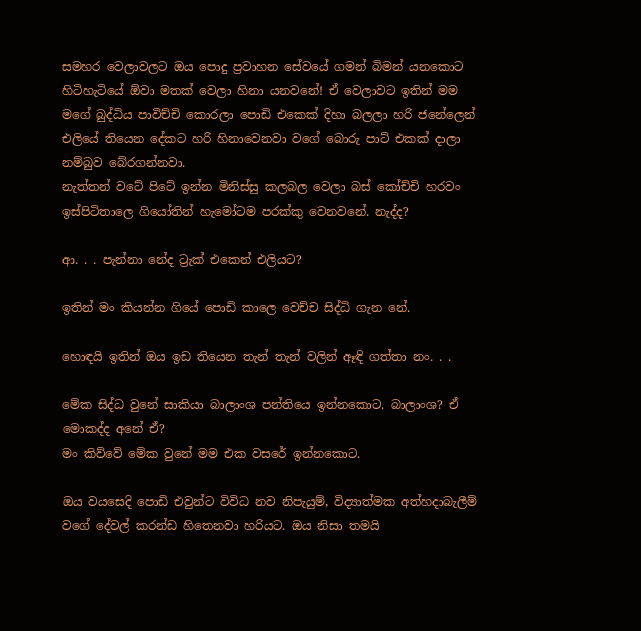සමහර වෙලාවලට ඔය පොදු ප්‍රවාහන සේවයේ ගමන් බිමන් යනකොට හිටිහැටියේ ඕවා මතක් වෙලා හිනා යනවනේ! ඒ වෙලාවට ඉතින් මම මගේ බුද්ධිය පාවිච්චි කොරලා පොඩි එකෙක් දිහා බලලා හරි ජනේලෙන් එලියේ තියෙන දේකට හරි හිනාවෙනවා වගේ බොරු පාට් එකක් දාලා නම්බුව බේරගන්නවා.
නැත්තන් වටේ පිටේ ඉන්න මිනිස්සු කලබල වෙලා බස් කෝච්චි හරවං ඉස්පිටිතාලෙ ගියෝතින් හැමෝටම පරක්කු වෙනවනේ. නැද්ද?

ආ. . . පැන්නා නේද ට්‍රැක් එකෙන් එලියට?

ඉතින් මං කියන්න ගියේ පොඩි කාලෙ වෙච්ච සිද්ධි ගැන නේ.

හොඳයි ඉතින් ඔය ඉඩ තියෙන තැන් තැන් වලින් ඈඳි ගත්තා නං. . .

මේක සිද්ධ වුනේ සාකියා බාලාංශ පන්තියෙ ඉන්නකොට. බාලාංශ? ඒ මොකද්ද අනේ ඒ?
මං කිව්වේ මේක වුනේ මම එක වසරේ ඉන්නකොට.

ඔය වයසෙදි පොඩි එවුන්ට විවිධ නව නිපැයුම්, විද්‍යාත්මක අත්හදාබැලීම් වගේ දේවල් කරන්ඩ හිතෙනවා හරියට. ඔය නිසා තමයි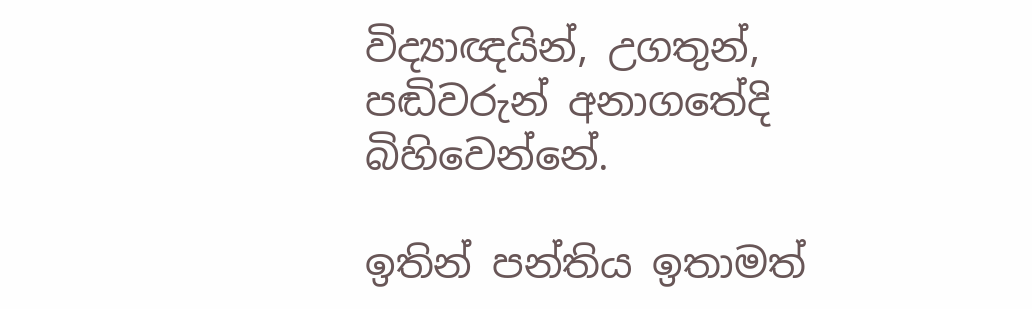විද්‍යාඥයින්, උගතුන්, පඬිවරුන් අනාගතේදි බිහිවෙන්නේ.

ඉතින් පන්තිය ඉතාමත්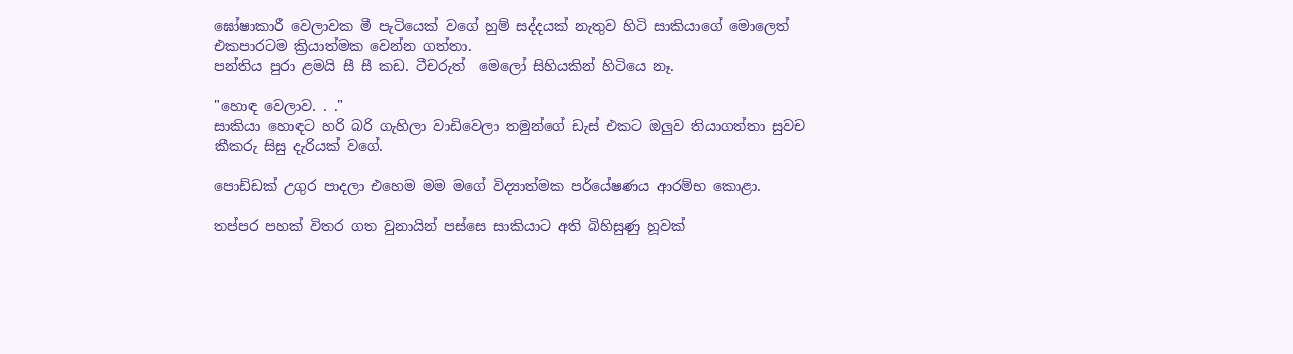ඝෝෂාකාරී වෙලාවක මී පැටියෙක් වගේ හුම් සද්දයක් නැතුව හිටි සාකියාගේ මොලෙත් එකපාරටම ක්‍රියාත්මක වෙන්න ගත්තා.
පන්තිය පුරා ළමයි සී සී කඩ. ටීචරුත්  මෙලෝ සිහියකින් හිටියෙ නෑ.

"හොඳ වෙලාව. . ."
සාකියා හොඳට හරි බරි ගැහිලා වාඩිවෙලා තමුන්ගේ ඩැස් එකට ඔලුව තියාගත්තා සුවච කීකරු සිසු දැරියක් වගේ.

පොඩ්ඩක් උගුර පාදලා එහෙම මම මගේ විද්‍යාත්මක පර්යේෂණය ආරම්භ කොළා.

තප්පර පහක් විතර ගත වුනායින් පස්සෙ සාකියාට අති බිහිසුණු හූවක්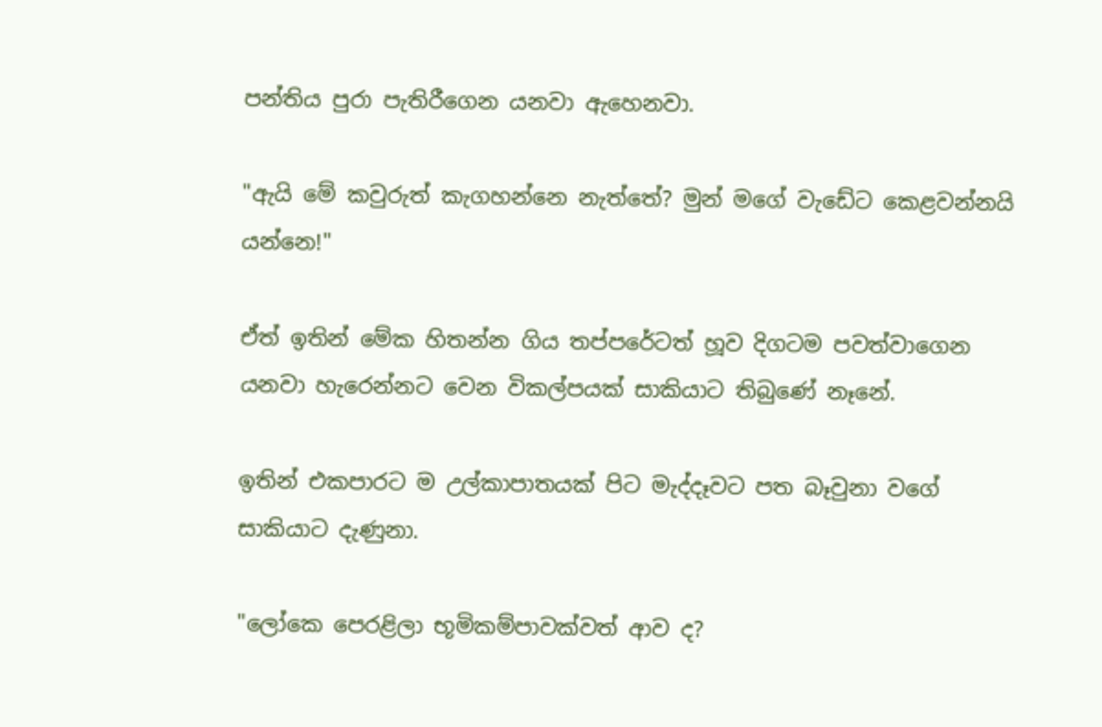පන්තිය පුරා පැතිරීගෙන යනවා ඇහෙනවා.

"ඇයි මේ කවුරුත් කැගහන්නෙ නැත්තේ? මුන් මගේ වැඩේට කෙළවන්නයි යන්නෙ!"

ඒත් ඉතින් මේක හිතන්න ගිය තප්පරේටත් හූව දිගටම පවත්වාගෙන යනවා හැරෙන්නට වෙන විකල්පයක් සාකියාට තිබුණේ නෑනේ.

ඉතින් එකපාරට ම උල්කාපාතයක් පිට මැද්දෑවට පත බෑවුනා වගේ සාකියාට දැණුනා.

"ලෝකෙ පෙරළිලා භූමිකම්පාවක්වත් ආව ද?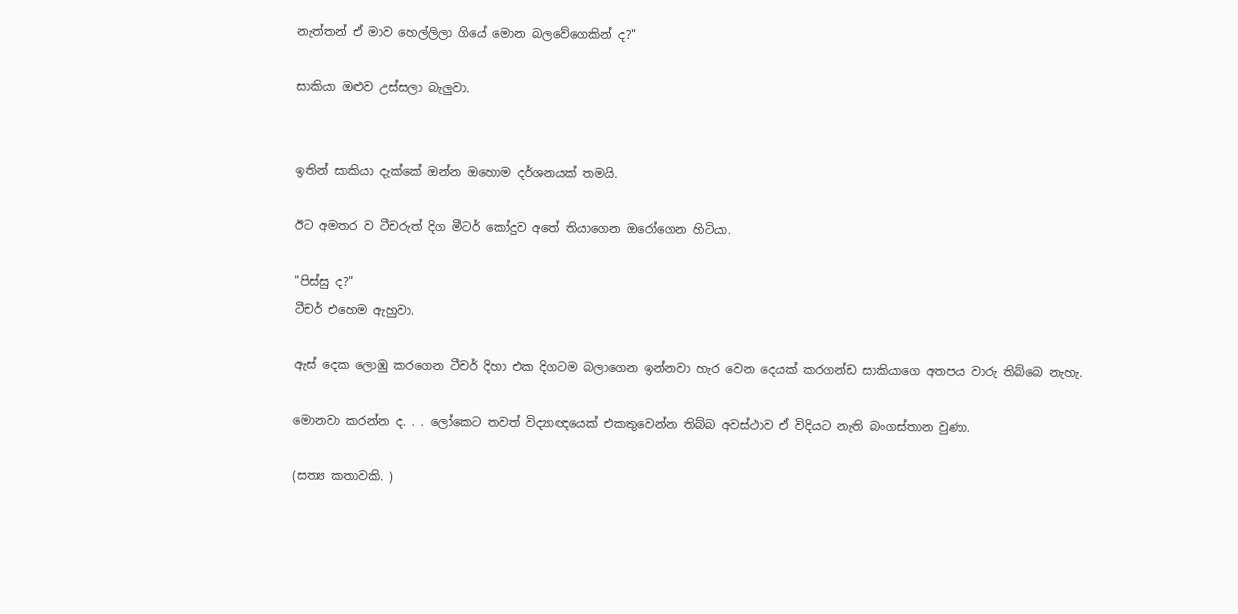නැත්තන් ඒ මාව හෙල්ලිලා ගියේ මොන බලවේගෙකින් ද?"

සාකියා ඔළුව උස්සලා බැලුවා.


ඉතින් සාකියා දැක්කේ ඔන්න ඔහොම දර්ශනයක් තමයි.

ඊට අමතර ව ටීචරුත් දිග මීටර් කෝදුව අතේ තියාගෙන ඔරෝගෙන හිටියා.

"පිස්සු ද?"
ටීචර් එහෙම ඇහුවා.

ඇස් දෙක ලොඹු කරගෙන ටීචර් දිහා එක දිගටම බලාගෙන ඉන්නවා හැර වෙන දෙයක් කරගන්ඩ සාකියාගෙ අතපය වාරු තිබ්බෙ නැහැ.

මොනවා කරන්න ද. . . ලෝකෙට තවත් විද්‍යාඥයෙක් එකතුවෙන්න තිබ්බ අවස්ථාව ඒ විදියට නැති බංගස්තාන වුණා.

(සත්‍ය කතාවකි. )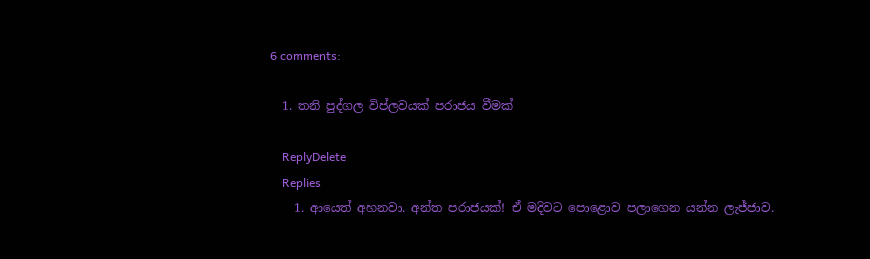6 comments:

  1. තනි පුද්ගල විප්ලවයක් පරාජය වීමක්

    ReplyDelete
    Replies
    1. ආයෙත් අහනවා. අන්ත පරාජයක්! ඒ මදිවට පොළොව පලාගෙන යන්න ලැජ්ජාව.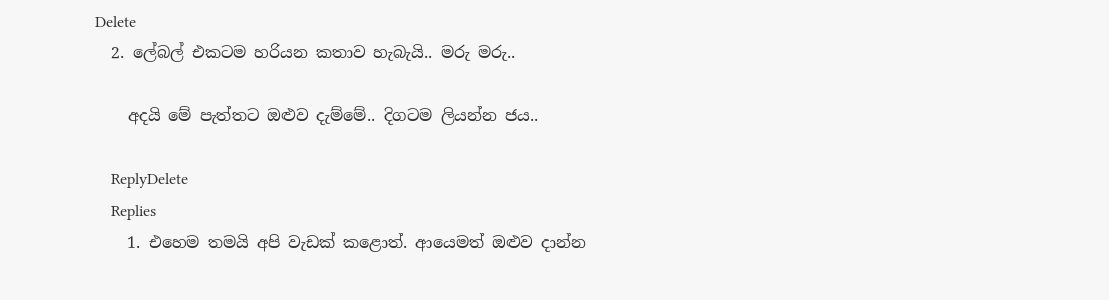Delete
  2. ලේබල් එකටම හරියන කතාව හැබැයි.. මරු මරු..

    අදයි මේ පැත්තට ඔළුව දැම්මේ.. දිගටම ලියන්න ජය..

    ReplyDelete
    Replies
    1. එහෙම තමයි අපි වැඩක් කළොත්. ආයෙමත් ඔළුව දාන්න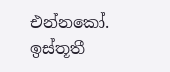එන්නකෝ. ඉස්තූතී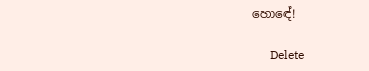හොඳේ!

      Delete